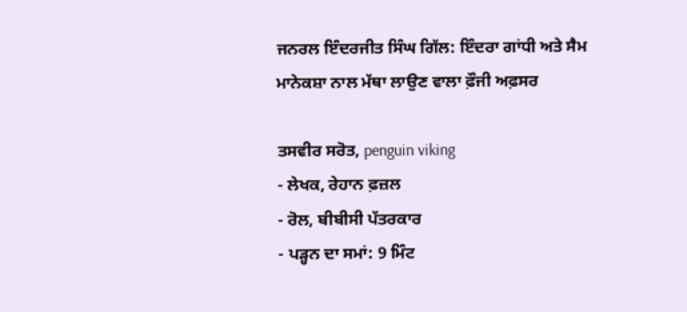ਜਨਰਲ ਇੰਦਰਜੀਤ ਸਿੰਘ ਗਿੱਲ: ਇੰਦਰਾ ਗਾਂਧੀ ਅਤੇ ਸੈਮ ਮਾਨੇਕਸ਼ਾ ਨਾਲ ਮੱਥਾ ਲਾਉਣ ਵਾਲਾ ਫ਼ੌਜੀ ਅਫ਼ਸਰ

ਤਸਵੀਰ ਸਰੋਤ, penguin viking
- ਲੇਖਕ, ਰੇਹਾਨ ਫ਼ਜ਼ਲ
- ਰੋਲ, ਬੀਬੀਸੀ ਪੱਤਰਕਾਰ
- ਪੜ੍ਹਨ ਦਾ ਸਮਾਂ: 9 ਮਿੰਟ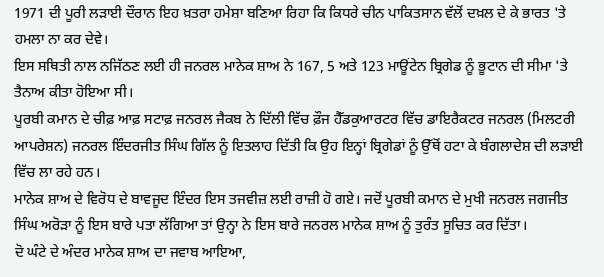1971 ਦੀ ਪੂਰੀ ਲੜਾਈ ਦੌਰਾਨ ਇਹ ਖ਼ਤਰਾ ਹਮੇਸ਼ਾ ਬਣਿਆ ਰਿਹਾ ਕਿ ਕਿਧਰੇ ਚੀਨ ਪਾਕਿਤਸਾਨ ਵੱਲੋਂ ਦਖ਼ਲ ਦੇ ਕੇ ਭਾਰਤ 'ਤੇ ਹਮਲਾ ਨਾ ਕਰ ਦੇਵੇ।
ਇਸ ਸਥਿਤੀ ਨਾਲ ਨਜਿੱਠਣ ਲਈ ਹੀ ਜਨਰਲ ਮਾਨੇਕ ਸ਼ਾਅ ਨੇ 167, 5 ਅਤੇ 123 ਮਾਊਂਟੇਨ ਬ੍ਰਿਗੇਡ ਨੂੰ ਭੂਟਾਨ ਦੀ ਸੀਮਾ 'ਤੇ ਤੈਨਾਅ ਕੀਤਾ ਹੋਇਆ ਸੀ।
ਪੂਰਬੀ ਕਮਾਨ ਦੇ ਚੀਫ਼ ਆਫ਼ ਸਟਾਫ਼ ਜਨਰਲ ਜੈਕਬ ਨੇ ਦਿੱਲੀ ਵਿੱਚ ਫ਼ੌਜ ਹੈੱਡਕੁਆਰਟਰ ਵਿੱਚ ਡਾਇਰੈਕਟਰ ਜਨਰਲ (ਮਿਲਟਰੀ ਆਪਰੇਸ਼ਨ) ਜਨਰਲ ਇੰਦਰਜੀਤ ਸਿੰਘ ਗਿੱਲ ਨੂੰ ਇਤਲਾਹ ਦਿੱਤੀ ਕਿ ਉਹ ਇਨ੍ਹਾਂ ਬ੍ਰਿਗੇਡਾਂ ਨੂੰ ਉੱਥੋਂ ਹਟਾ ਕੇ ਬੰਗਲਾਦੇਸ਼ ਦੀ ਲੜਾਈ ਵਿੱਚ ਲਾ ਰਹੇ ਹਨ।
ਮਾਨੇਕ ਸ਼ਾਅ ਦੇ ਵਿਰੋਧ ਦੇ ਬਾਵਜੂਦ ਇੰਦਰ ਇਸ ਤਜਵੀਜ਼ ਲਈ ਰਾਜ਼ੀ ਹੋ ਗਏ। ਜਦੋਂ ਪੂਰਬੀ ਕਮਾਨ ਦੇ ਮੁਖੀ ਜਨਰਲ ਜਗਜੀਤ ਸਿੰਘ ਅਰੋੜਾ ਨੂੰ ਇਸ ਬਾਰੇ ਪਤਾ ਲੱਗਿਆ ਤਾਂ ਉਨ੍ਹਾ ਨੇ ਇਸ ਬਾਰੇ ਜਨਰਲ ਮਾਨੇਕ ਸ਼ਾਅ ਨੂੰ ਤੁਰੰਤ ਸੂਚਿਤ ਕਰ ਦਿੱਤਾ।
ਦੋ ਘੰਟੇ ਦੇ ਅੰਦਰ ਮਾਨੇਕ ਸ਼ਾਅ ਦਾ ਜਵਾਬ ਆਇਆ,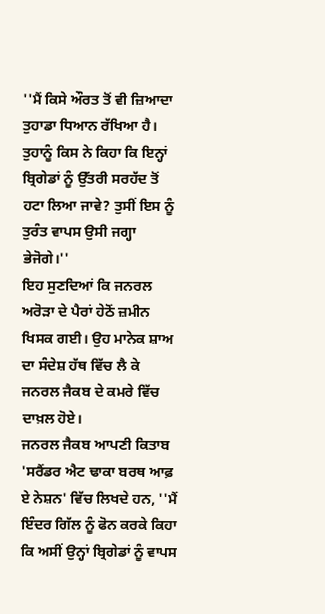''ਮੈਂ ਕਿਸੇ ਔਰਤ ਤੋਂ ਵੀ ਜ਼ਿਆਦਾ ਤੁਹਾਡਾ ਧਿਆਨ ਰੱਖਿਆ ਹੈ। ਤੁਹਾਨੂੰ ਕਿਸ ਨੇ ਕਿਹਾ ਕਿ ਇਨ੍ਹਾਂ ਬ੍ਰਿਗੇਡਾਂ ਨੂੰ ਉੱਤਰੀ ਸਰਹੱਦ ਤੋਂ ਹਟਾ ਲਿਆ ਜਾਵੇ? ਤੁਸੀਂ ਇਸ ਨੂੰ ਤੁਰੰਤ ਵਾਪਸ ਉਸੀ ਜਗ੍ਹਾ ਭੇਜੋਗੇ।''
ਇਹ ਸੁਣਦਿਆਂ ਕਿ ਜਨਰਲ ਅਰੋੜਾ ਦੇ ਪੈਰਾਂ ਹੇਠੋਂ ਜ਼ਮੀਨ ਖਿਸਕ ਗਈ। ਉਹ ਮਾਨੇਕ ਸ਼ਾਅ ਦਾ ਸੰਦੇਸ਼ ਹੱਥ ਵਿੱਚ ਲੈ ਕੇ ਜਨਰਲ ਜੈਕਬ ਦੇ ਕਮਰੇ ਵਿੱਚ ਦਾਖ਼ਲ ਹੋਏ।
ਜਨਰਲ ਜੈਕਬ ਆਪਣੀ ਕਿਤਾਬ 'ਸਰੈਂਡਰ ਐਟ ਢਾਕਾ ਬਰਥ ਆਫ਼ ਏ ਨੇਸ਼ਨ' ਵਿੱਚ ਲਿਖਦੇ ਹਨ, ''ਮੈਂ ਇੰਦਰ ਗਿੱਲ ਨੂੰ ਫੋਨ ਕਰਕੇ ਕਿਹਾ ਕਿ ਅਸੀਂ ਉਨ੍ਹਾਂ ਬ੍ਰਿਗੇਡਾਂ ਨੂੰ ਵਾਪਸ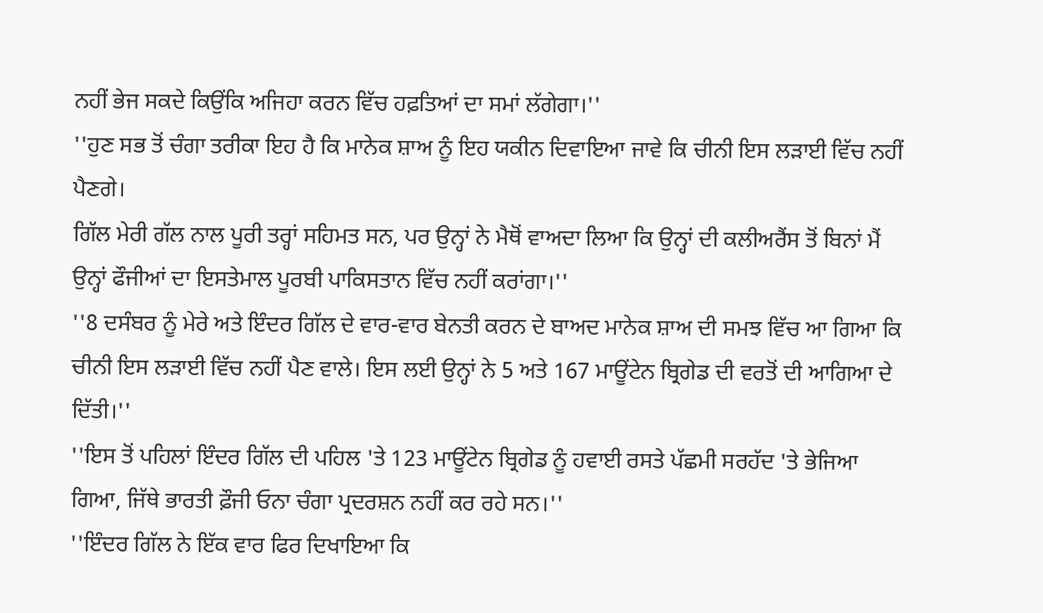ਨਹੀਂ ਭੇਜ ਸਕਦੇ ਕਿਉਂਕਿ ਅਜਿਹਾ ਕਰਨ ਵਿੱਚ ਹਫ਼ਤਿਆਂ ਦਾ ਸਮਾਂ ਲੱਗੇਗਾ।''
''ਹੁਣ ਸਭ ਤੋਂ ਚੰਗਾ ਤਰੀਕਾ ਇਹ ਹੈ ਕਿ ਮਾਨੇਕ ਸ਼ਾਅ ਨੂੰ ਇਹ ਯਕੀਨ ਦਿਵਾਇਆ ਜਾਵੇ ਕਿ ਚੀਨੀ ਇਸ ਲੜਾਈ ਵਿੱਚ ਨਹੀਂ ਪੈਣਗੇ।
ਗਿੱਲ ਮੇਰੀ ਗੱਲ ਨਾਲ ਪੂਰੀ ਤਰ੍ਹਾਂ ਸਹਿਮਤ ਸਨ, ਪਰ ਉਨ੍ਹਾਂ ਨੇ ਮੈਥੋਂ ਵਾਅਦਾ ਲਿਆ ਕਿ ਉਨ੍ਹਾਂ ਦੀ ਕਲੀਅਰੈਂਸ ਤੋਂ ਬਿਨਾਂ ਮੈਂ ਉਨ੍ਹਾਂ ਫੌਜੀਆਂ ਦਾ ਇਸਤੇਮਾਲ ਪੂਰਬੀ ਪਾਕਿਸਤਾਨ ਵਿੱਚ ਨਹੀਂ ਕਰਾਂਗਾ।''
''8 ਦਸੰਬਰ ਨੂੰ ਮੇਰੇ ਅਤੇ ਇੰਦਰ ਗਿੱਲ ਦੇ ਵਾਰ-ਵਾਰ ਬੇਨਤੀ ਕਰਨ ਦੇ ਬਾਅਦ ਮਾਨੇਕ ਸ਼ਾਅ ਦੀ ਸਮਝ ਵਿੱਚ ਆ ਗਿਆ ਕਿ ਚੀਨੀ ਇਸ ਲੜਾਈ ਵਿੱਚ ਨਹੀਂ ਪੈਣ ਵਾਲੇ। ਇਸ ਲਈ ਉਨ੍ਹਾਂ ਨੇ 5 ਅਤੇ 167 ਮਾਊਂਟੇਨ ਬ੍ਰਿਗੇਡ ਦੀ ਵਰਤੋਂ ਦੀ ਆਗਿਆ ਦੇ ਦਿੱਤੀ।''
''ਇਸ ਤੋਂ ਪਹਿਲਾਂ ਇੰਦਰ ਗਿੱਲ ਦੀ ਪਹਿਲ 'ਤੇ 123 ਮਾਊਂਟੇਨ ਬ੍ਰਿਗੇਡ ਨੂੰ ਹਵਾਈ ਰਸਤੇ ਪੱਛਮੀ ਸਰਹੱਦ 'ਤੇ ਭੇਜਿਆ ਗਿਆ, ਜਿੱਥੇ ਭਾਰਤੀ ਫ਼ੌਜੀ ਓਨਾ ਚੰਗਾ ਪ੍ਰਦਰਸ਼ਨ ਨਹੀਂ ਕਰ ਰਹੇ ਸਨ।''
''ਇੰਦਰ ਗਿੱਲ ਨੇ ਇੱਕ ਵਾਰ ਫਿਰ ਦਿਖਾਇਆ ਕਿ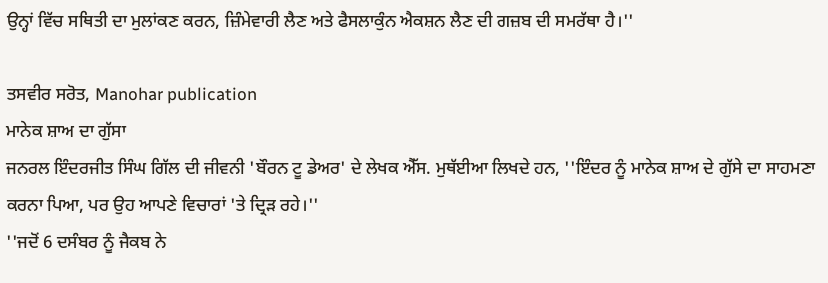ਉਨ੍ਹਾਂ ਵਿੱਚ ਸਥਿਤੀ ਦਾ ਮੁਲਾਂਕਣ ਕਰਨ, ਜ਼ਿੰਮੇਵਾਰੀ ਲੈਣ ਅਤੇ ਫੈਸਲਾਕੁੰਨ ਐਕਸ਼ਨ ਲੈਣ ਦੀ ਗਜ਼ਬ ਦੀ ਸਮਰੱਥਾ ਹੈ।''

ਤਸਵੀਰ ਸਰੋਤ, Manohar publication
ਮਾਨੇਕ ਸ਼ਾਅ ਦਾ ਗੁੱਸਾ
ਜਨਰਲ ਇੰਦਰਜੀਤ ਸਿੰਘ ਗਿੱਲ ਦੀ ਜੀਵਨੀ 'ਬੌਰਨ ਟੂ ਡੇਅਰ' ਦੇ ਲੇਖਕ ਐੱਸ. ਮੁਥੱਈਆ ਲਿਖਦੇ ਹਨ, ''ਇੰਦਰ ਨੂੰ ਮਾਨੇਕ ਸ਼ਾਅ ਦੇ ਗੁੱਸੇ ਦਾ ਸਾਹਮਣਾ ਕਰਨਾ ਪਿਆ, ਪਰ ਉਹ ਆਪਣੇ ਵਿਚਾਰਾਂ 'ਤੇ ਦ੍ਰਿੜ ਰਹੇ।''
''ਜਦੋਂ 6 ਦਸੰਬਰ ਨੂੰ ਜੈਕਬ ਨੇ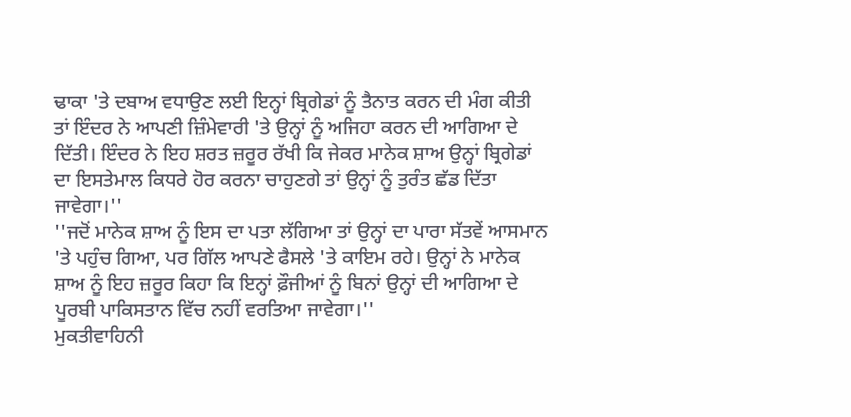ਢਾਕਾ 'ਤੇ ਦਬਾਅ ਵਧਾਉਣ ਲਈ ਇਨ੍ਹਾਂ ਬ੍ਰਿਗੇਡਾਂ ਨੂੰ ਤੈਨਾਤ ਕਰਨ ਦੀ ਮੰਗ ਕੀਤੀ ਤਾਂ ਇੰਦਰ ਨੇ ਆਪਣੀ ਜ਼ਿੰਮੇਵਾਰੀ 'ਤੇ ਉਨ੍ਹਾਂ ਨੂੰ ਅਜਿਹਾ ਕਰਨ ਦੀ ਆਗਿਆ ਦੇ ਦਿੱਤੀ। ਇੰਦਰ ਨੇ ਇਹ ਸ਼ਰਤ ਜ਼ਰੂਰ ਰੱਖੀ ਕਿ ਜੇਕਰ ਮਾਨੇਕ ਸ਼ਾਅ ਉਨ੍ਹਾਂ ਬ੍ਰਿਗੇਡਾਂ ਦਾ ਇਸਤੇਮਾਲ ਕਿਧਰੇ ਹੋਰ ਕਰਨਾ ਚਾਹੁਣਗੇ ਤਾਂ ਉਨ੍ਹਾਂ ਨੂੰ ਤੁਰੰਤ ਛੱਡ ਦਿੱਤਾ ਜਾਵੇਗਾ।''
''ਜਦੋਂ ਮਾਨੇਕ ਸ਼ਾਅ ਨੂੰ ਇਸ ਦਾ ਪਤਾ ਲੱਗਿਆ ਤਾਂ ਉਨ੍ਹਾਂ ਦਾ ਪਾਰਾ ਸੱਤਵੇਂ ਆਸਮਾਨ 'ਤੇ ਪਹੁੰਚ ਗਿਆ, ਪਰ ਗਿੱਲ ਆਪਣੇ ਫੈਸਲੇ 'ਤੇ ਕਾਇਮ ਰਹੇ। ਉਨ੍ਹਾਂ ਨੇ ਮਾਨੇਕ ਸ਼ਾਅ ਨੂੰ ਇਹ ਜ਼ਰੂਰ ਕਿਹਾ ਕਿ ਇਨ੍ਹਾਂ ਫ਼ੌਜੀਆਂ ਨੂੰ ਬਿਨਾਂ ਉਨ੍ਹਾਂ ਦੀ ਆਗਿਆ ਦੇ ਪੂਰਬੀ ਪਾਕਿਸਤਾਨ ਵਿੱਚ ਨਹੀਂ ਵਰਤਿਆ ਜਾਵੇਗਾ।''
ਮੁਕਤੀਵਾਹਿਨੀ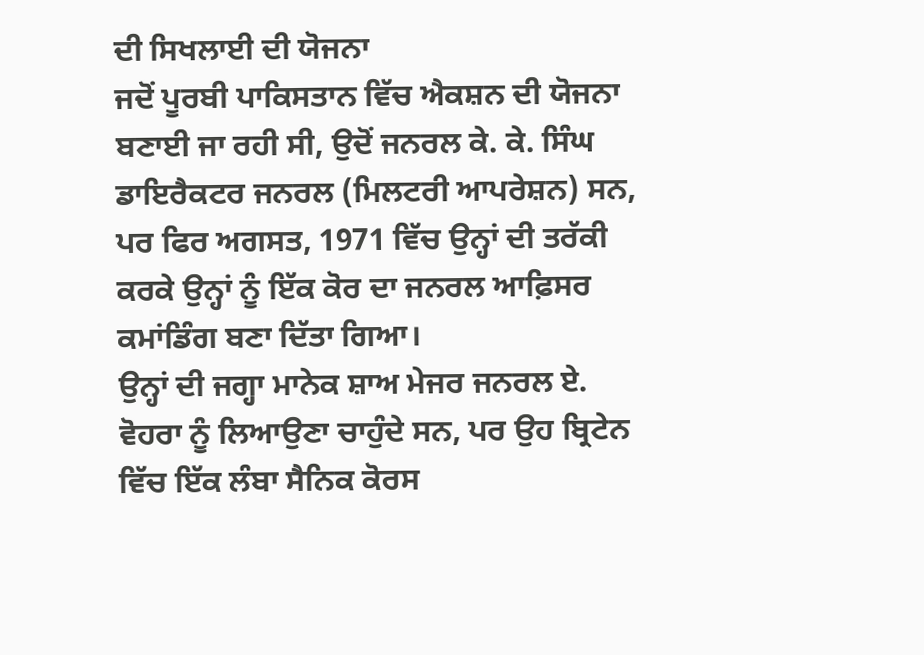ਦੀ ਸਿਖਲਾਈ ਦੀ ਯੋਜਨਾ
ਜਦੋਂ ਪੂਰਬੀ ਪਾਕਿਸਤਾਨ ਵਿੱਚ ਐਕਸ਼ਨ ਦੀ ਯੋਜਨਾ ਬਣਾਈ ਜਾ ਰਹੀ ਸੀ, ਉਦੋਂ ਜਨਰਲ ਕੇ. ਕੇ. ਸਿੰਘ ਡਾਇਰੈਕਟਰ ਜਨਰਲ (ਮਿਲਟਰੀ ਆਪਰੇਸ਼ਨ) ਸਨ, ਪਰ ਫਿਰ ਅਗਸਤ, 1971 ਵਿੱਚ ਉਨ੍ਹਾਂ ਦੀ ਤਰੱਕੀ ਕਰਕੇ ਉਨ੍ਹਾਂ ਨੂੰ ਇੱਕ ਕੋਰ ਦਾ ਜਨਰਲ ਆਫ਼ਿਸਰ ਕਮਾਂਡਿੰਗ ਬਣਾ ਦਿੱਤਾ ਗਿਆ।
ਉਨ੍ਹਾਂ ਦੀ ਜਗ੍ਹਾ ਮਾਨੇਕ ਸ਼ਾਅ ਮੇਜਰ ਜਨਰਲ ਏ. ਵੋਹਰਾ ਨੂੰ ਲਿਆਉਣਾ ਚਾਹੁੰਦੇ ਸਨ, ਪਰ ਉਹ ਬ੍ਰਿਟੇਨ ਵਿੱਚ ਇੱਕ ਲੰਬਾ ਸੈਨਿਕ ਕੋਰਸ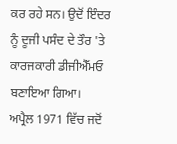ਕਰ ਰਹੇ ਸਨ। ਉਦੋਂ ਇੰਦਰ ਨੂੰ ਦੂਜੀ ਪਸੰਦ ਦੇ ਤੌਰ 'ਤੇ ਕਾਰਜਕਾਰੀ ਡੀਜੀਐੱਮਓ ਬਣਾਇਆ ਗਿਆ।
ਅਪ੍ਰੈਲ 1971 ਵਿੱਚ ਜਦੋਂ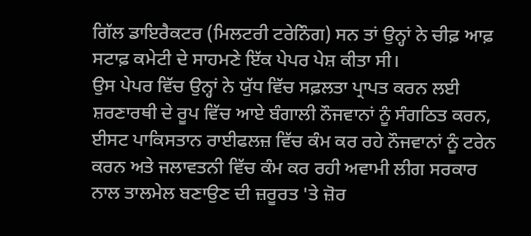ਗਿੱਲ ਡਾਇਰੈਕਟਰ (ਮਿਲਟਰੀ ਟਰੇਨਿੰਗ) ਸਨ ਤਾਂ ਉਨ੍ਹਾਂ ਨੇ ਚੀਫ਼ ਆਫ਼ ਸਟਾਫ਼ ਕਮੇਟੀ ਦੇ ਸਾਹਮਣੇ ਇੱਕ ਪੇਪਰ ਪੇਸ਼ ਕੀਤਾ ਸੀ।
ਉਸ ਪੇਪਰ ਵਿੱਚ ਉਨ੍ਹਾਂ ਨੇ ਯੁੱਧ ਵਿੱਚ ਸਫ਼ਲਤਾ ਪ੍ਰਾਪਤ ਕਰਨ ਲਈ ਸ਼ਰਣਾਰਥੀ ਦੇ ਰੂਪ ਵਿੱਚ ਆਏ ਬੰਗਾਲੀ ਨੌਜਵਾਨਾਂ ਨੂੰ ਸੰਗਠਿਤ ਕਰਨ, ਈਸਟ ਪਾਕਿਸਤਾਨ ਰਾਈਫਲਜ਼ ਵਿੱਚ ਕੰਮ ਕਰ ਰਹੇ ਨੌਜਵਾਨਾਂ ਨੂੰ ਟਰੇਨ ਕਰਨ ਅਤੇ ਜਲਾਵਤਨੀ ਵਿੱਚ ਕੰਮ ਕਰ ਰਹੀ ਅਵਾਮੀ ਲੀਗ ਸਰਕਾਰ ਨਾਲ ਤਾਲਮੇਲ ਬਣਾਉਣ ਦੀ ਜ਼ਰੂਰਤ 'ਤੇ ਜ਼ੋਰ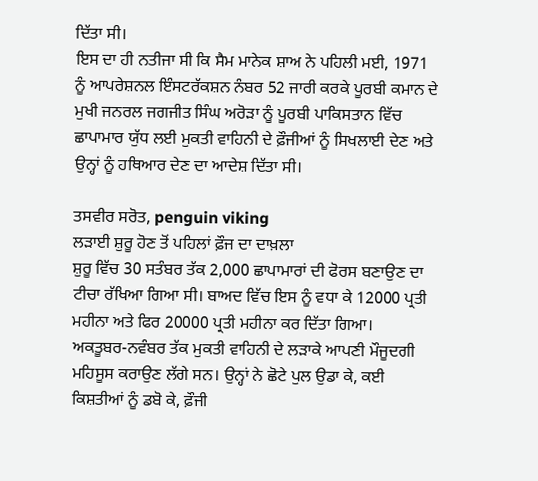ਦਿੱਤਾ ਸੀ।
ਇਸ ਦਾ ਹੀ ਨਤੀਜਾ ਸੀ ਕਿ ਸੈਮ ਮਾਨੇਕ ਸ਼ਾਅ ਨੇ ਪਹਿਲੀ ਮਈ, 1971 ਨੂੰ ਆਪਰੇਸ਼ਨਲ ਇੰਸਟਰੱਕਸ਼ਨ ਨੰਬਰ 52 ਜਾਰੀ ਕਰਕੇ ਪੂਰਬੀ ਕਮਾਨ ਦੇ ਮੁਖੀ ਜਨਰਲ ਜਗਜੀਤ ਸਿੰਘ ਅਰੋੜਾ ਨੂੰ ਪੂਰਬੀ ਪਾਕਿਸਤਾਨ ਵਿੱਚ ਛਾਪਾਮਾਰ ਯੁੱਧ ਲਈ ਮੁਕਤੀ ਵਾਹਿਨੀ ਦੇ ਫ਼ੌਜੀਆਂ ਨੂੰ ਸਿਖਲਾਈ ਦੇਣ ਅਤੇ ਉਨ੍ਹਾਂ ਨੂੰ ਹਥਿਆਰ ਦੇਣ ਦਾ ਆਦੇਸ਼ ਦਿੱਤਾ ਸੀ।

ਤਸਵੀਰ ਸਰੋਤ, penguin viking
ਲੜਾਈ ਸ਼ੁਰੂ ਹੋਣ ਤੋਂ ਪਹਿਲਾਂ ਫ਼ੌਜ ਦਾ ਦਾਖ਼ਲਾ
ਸ਼ੁਰੂ ਵਿੱਚ 30 ਸਤੰਬਰ ਤੱਕ 2,000 ਛਾਪਾਮਾਰਾਂ ਦੀ ਫੋਰਸ ਬਣਾਉਣ ਦਾ ਟੀਚਾ ਰੱਖਿਆ ਗਿਆ ਸੀ। ਬਾਅਦ ਵਿੱਚ ਇਸ ਨੂੰ ਵਧਾ ਕੇ 12000 ਪ੍ਰਤੀ ਮਹੀਨਾ ਅਤੇ ਫਿਰ 20000 ਪ੍ਰਤੀ ਮਹੀਨਾ ਕਰ ਦਿੱਤਾ ਗਿਆ।
ਅਕਤੂਬਰ-ਨਵੰਬਰ ਤੱਕ ਮੁਕਤੀ ਵਾਹਿਨੀ ਦੇ ਲੜਾਕੇ ਆਪਣੀ ਮੌਜੂਦਗੀ ਮਹਿਸੂਸ ਕਰਾਉਣ ਲੱਗੇ ਸਨ। ਉਨ੍ਹਾਂ ਨੇ ਛੋਟੇ ਪੁਲ ਉਡਾ ਕੇ, ਕਈ ਕਿਸ਼ਤੀਆਂ ਨੂੰ ਡਬੋ ਕੇ, ਫ਼ੌਜੀ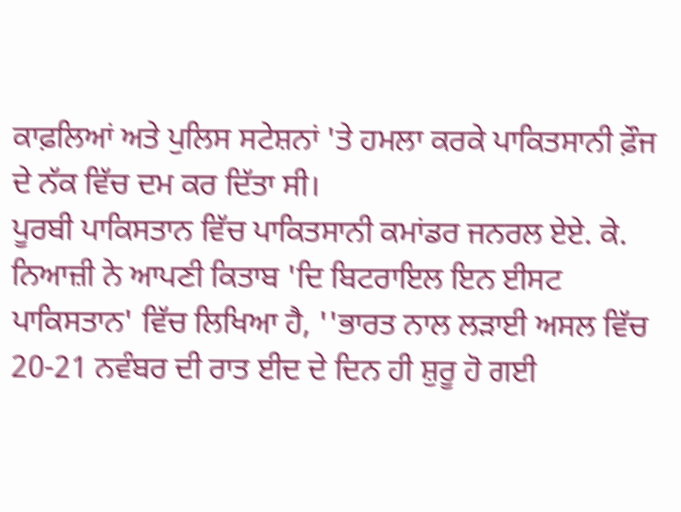ਕਾਫ਼ਲਿਆਂ ਅਤੇ ਪੁਲਿਸ ਸਟੇਸ਼ਨਾਂ 'ਤੇ ਹਮਲਾ ਕਰਕੇ ਪਾਕਿਤਸਾਨੀ ਫ਼ੌਜ ਦੇ ਨੱਕ ਵਿੱਚ ਦਮ ਕਰ ਦਿੱਤਾ ਸੀ।
ਪੂਰਬੀ ਪਾਕਿਸਤਾਨ ਵਿੱਚ ਪਾਕਿਤਸਾਨੀ ਕਮਾਂਡਰ ਜਨਰਲ ਏਏ. ਕੇ. ਨਿਆਜ਼ੀ ਨੇ ਆਪਣੀ ਕਿਤਾਬ 'ਦਿ ਬਿਟਰਾਇਲ ਇਨ ਈਸਟ ਪਾਕਿਸਤਾਨ' ਵਿੱਚ ਲਿਖਿਆ ਹੈ, ''ਭਾਰਤ ਨਾਲ ਲੜਾਈ ਅਸਲ ਵਿੱਚ 20-21 ਨਵੰਬਰ ਦੀ ਰਾਤ ਈਦ ਦੇ ਦਿਨ ਹੀ ਸ਼ੁਰੂ ਹੋ ਗਈ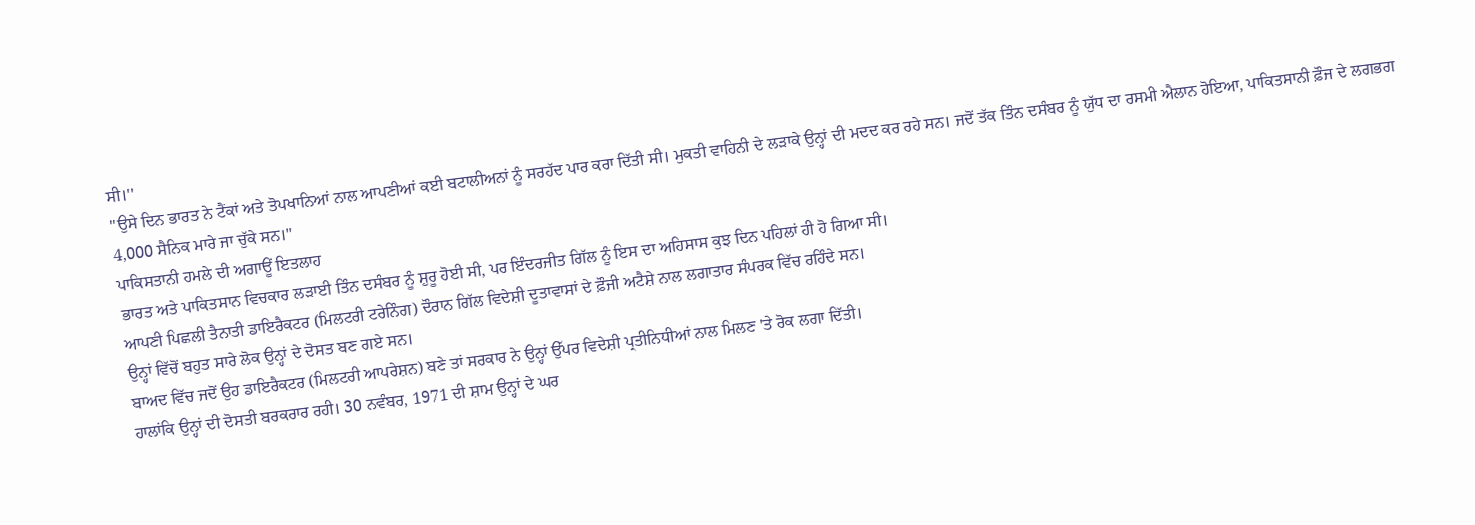ਸੀ।''
''ਉਸੇ ਦਿਨ ਭਾਰਤ ਨੇ ਟੈਂਕਾਂ ਅਤੇ ਤੋਪਖਾਨਿਆਂ ਨਾਲ ਆਪਣੀਆਂ ਕਈ ਬਟਾਲੀਅਨਾਂ ਨੂੰ ਸਰਹੱਦ ਪਾਰ ਕਰਾ ਦਿੱਤੀ ਸੀ। ਮੁਕਤੀ ਵਾਹਿਨੀ ਦੇ ਲੜਾਕੇ ਉਨ੍ਹਾਂ ਦੀ ਮਦਦ ਕਰ ਰਹੇ ਸਨ। ਜਦੋਂ ਤੱਕ ਤਿੰਨ ਦਸੰਬਰ ਨੂੰ ਯੁੱਧ ਦਾ ਰਸਮੀ ਐਲਾਨ ਹੋਇਆ, ਪਾਕਿਤਸਾਨੀ ਫ਼ੌਜ ਦੇ ਲਗਭਗ 4,000 ਸੈਨਿਕ ਮਾਰੇ ਜਾ ਚੁੱਕੇ ਸਨ।''
ਪਾਕਿਸਤਾਨੀ ਹਮਲੇ ਦੀ ਅਗਾਊਂ ਇਤਲਾਹ
ਭਾਰਤ ਅਤੇ ਪਾਕਿਤਸਾਨ ਵਿਚਕਾਰ ਲੜਾਈ ਤਿੰਨ ਦਸੰਬਰ ਨੂੰ ਸ਼ੁਰੂ ਹੋਈ ਸੀ, ਪਰ ਇੰਦਰਜੀਤ ਗਿੱਲ ਨੂੰ ਇਸ ਦਾ ਅਹਿਸਾਸ ਕੁਝ ਦਿਨ ਪਹਿਲਾਂ ਹੀ ਹੋ ਗਿਆ ਸੀ।
ਆਪਣੀ ਪਿਛਲੀ ਤੈਨਾਤੀ ਡਾਇਰੈਕਟਰ (ਮਿਲਟਰੀ ਟਰੇਨਿੰਗ) ਦੌਰਾਨ ਗਿੱਲ ਵਿਦੇਸ਼ੀ ਦੂਤਾਵਾਸਾਂ ਦੇ ਫ਼ੌਜੀ ਅਟੈਸ਼ੇ ਨਾਲ ਲਗਾਤਾਰ ਸੰਪਰਕ ਵਿੱਚ ਰਹਿੰਦੇ ਸਨ।
ਉਨ੍ਹਾਂ ਵਿੱਚੋਂ ਬਹੁਤ ਸਾਰੇ ਲੋਕ ਉਨ੍ਹਾਂ ਦੇ ਦੋਸਤ ਬਣ ਗਏ ਸਨ।
ਬਾਅਦ ਵਿੱਚ ਜਦੋਂ ਉਹ ਡਾਇਰੈਕਟਰ (ਮਿਲਟਰੀ ਆਪਰੇਸ਼ਨ) ਬਣੇ ਤਾਂ ਸਰਕਾਰ ਨੇ ਉਨ੍ਹਾਂ ਉੱਪਰ ਵਿਦੇਸ਼ੀ ਪ੍ਰਤੀਨਿਧੀਆਂ ਨਾਲ ਮਿਲਣ 'ਤੇ ਰੋਕ ਲਗਾ ਦਿੱਤੀ।
ਹਾਲਾਂਕਿ ਉਨ੍ਹਾਂ ਦੀ ਦੋਸਤੀ ਬਰਕਰਾਰ ਰਹੀ। 30 ਨਵੰਬਰ, 1971 ਦੀ ਸ਼ਾਮ ਉਨ੍ਹਾਂ ਦੇ ਘਰ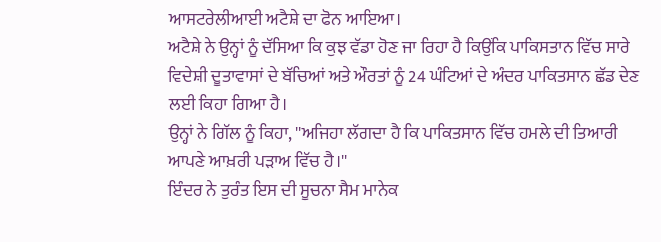ਆਸਟਰੇਲੀਆਈ ਅਟੈਸ਼ੇ ਦਾ ਫੋਨ ਆਇਆ।
ਅਟੈਸ਼ੇ ਨੇ ਉਨ੍ਹਾਂ ਨੂੰ ਦੱਸਿਆ ਕਿ ਕੁਝ ਵੱਡਾ ਹੋਣ ਜਾ ਰਿਹਾ ਹੈ ਕਿਉਂਕਿ ਪਾਕਿਸਤਾਨ ਵਿੱਚ ਸਾਰੇ ਵਿਦੇਸ਼ੀ ਦੂਤਾਵਾਸਾਂ ਦੇ ਬੱਚਿਆਂ ਅਤੇ ਔਰਤਾਂ ਨੂੰ 24 ਘੰਟਿਆਂ ਦੇ ਅੰਦਰ ਪਾਕਿਤਸਾਨ ਛੱਡ ਦੇਣ ਲਈ ਕਿਹਾ ਗਿਆ ਹੈ।
ਉਨ੍ਹਾਂ ਨੇ ਗਿੱਲ ਨੂੰ ਕਿਹਾ, ''ਅਜਿਹਾ ਲੱਗਦਾ ਹੈ ਕਿ ਪਾਕਿਤਸਾਨ ਵਿੱਚ ਹਮਲੇ ਦੀ ਤਿਆਰੀ ਆਪਣੇ ਆਖ਼ਰੀ ਪੜਾਅ ਵਿੱਚ ਹੈ।''
ਇੰਦਰ ਨੇ ਤੁਰੰਤ ਇਸ ਦੀ ਸੂਚਨਾ ਸੈਮ ਮਾਨੇਕ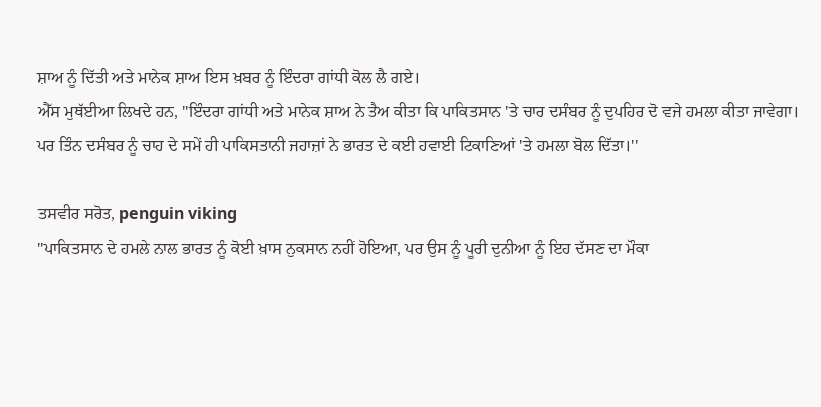ਸ਼ਾਅ ਨੂੰ ਦਿੱਤੀ ਅਤੇ ਮਾਨੇਕ ਸ਼ਾਅ ਇਸ ਖ਼ਬਰ ਨੂੰ ਇੰਦਰਾ ਗਾਂਧੀ ਕੋਲ ਲੈ ਗਏ।
ਐੱਸ ਮੁਥੱਈਆ ਲਿਖਦੇ ਹਨ, ''ਇੰਦਰਾ ਗਾਂਧੀ ਅਤੇ ਮਾਨੇਕ ਸ਼ਾਅ ਨੇ ਤੈਅ ਕੀਤਾ ਕਿ ਪਾਕਿਤਸਾਨ 'ਤੇ ਚਾਰ ਦਸੰਬਰ ਨੂੰ ਦੁਪਹਿਰ ਦੋ ਵਜੇ ਹਮਲਾ ਕੀਤਾ ਜਾਵੇਗਾ। ਪਰ ਤਿੰਨ ਦਸੰਬਰ ਨੂੰ ਚਾਹ ਦੇ ਸਮੇਂ ਹੀ ਪਾਕਿਸਤਾਨੀ ਜਹਾਜ਼ਾਂ ਨੇ ਭਾਰਤ ਦੇ ਕਈ ਹਵਾਈ ਟਿਕਾਣਿਆਂ 'ਤੇ ਹਮਲਾ ਬੋਲ ਦਿੱਤਾ।''

ਤਸਵੀਰ ਸਰੋਤ, penguin viking
''ਪਾਕਿਤਸਾਨ ਦੇ ਹਮਲੇ ਨਾਲ ਭਾਰਤ ਨੂੰ ਕੋਈ ਖ਼ਾਸ ਨੁਕਸਾਨ ਨਹੀਂ ਹੋਇਆ, ਪਰ ਉਸ ਨੂੰ ਪੂਰੀ ਦੁਨੀਆ ਨੂੰ ਇਹ ਦੱਸਣ ਦਾ ਮੌਕਾ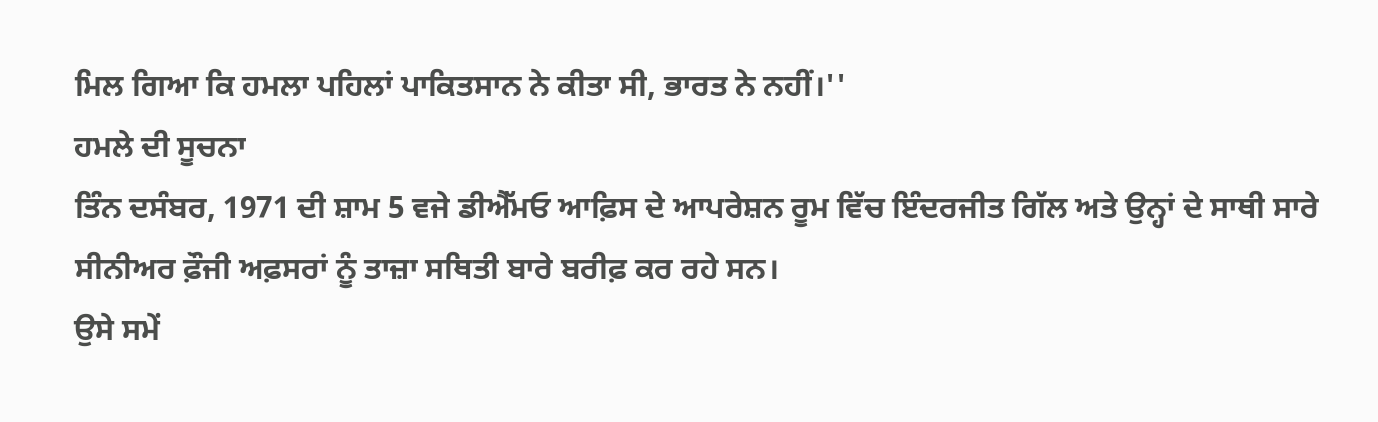ਮਿਲ ਗਿਆ ਕਿ ਹਮਲਾ ਪਹਿਲਾਂ ਪਾਕਿਤਸਾਨ ਨੇ ਕੀਤਾ ਸੀ, ਭਾਰਤ ਨੇ ਨਹੀਂ।''
ਹਮਲੇ ਦੀ ਸੂਚਨਾ
ਤਿੰਨ ਦਸੰਬਰ, 1971 ਦੀ ਸ਼ਾਮ 5 ਵਜੇ ਡੀਐੱਮਓ ਆਫ਼ਿਸ ਦੇ ਆਪਰੇਸ਼ਨ ਰੂਮ ਵਿੱਚ ਇੰਦਰਜੀਤ ਗਿੱਲ ਅਤੇ ਉਨ੍ਹਾਂ ਦੇ ਸਾਥੀ ਸਾਰੇ ਸੀਨੀਅਰ ਫ਼ੌਜੀ ਅਫ਼ਸਰਾਂ ਨੂੰ ਤਾਜ਼ਾ ਸਥਿਤੀ ਬਾਰੇ ਬਰੀਫ਼ ਕਰ ਰਹੇ ਸਨ।
ਉਸੇ ਸਮੇਂ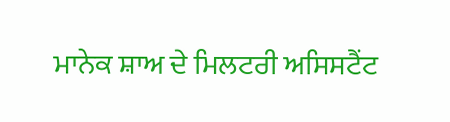ਮਾਨੇਕ ਸ਼ਾਅ ਦੇ ਮਿਲਟਰੀ ਅਸਿਸਟੈਂਟ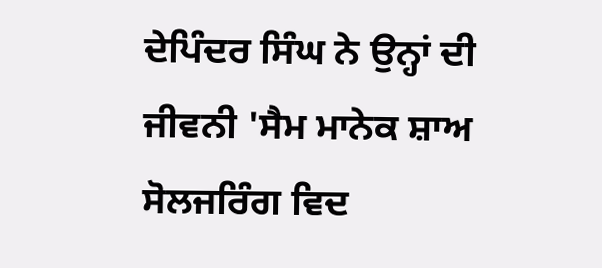ਦੇਪਿੰਦਰ ਸਿੰਘ ਨੇ ਉਨ੍ਹਾਂ ਦੀ ਜੀਵਨੀ 'ਸੈਮ ਮਾਨੇਕ ਸ਼ਾਅ ਸੋਲਜਰਿੰਗ ਵਿਦ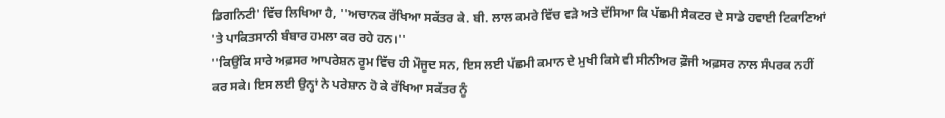ਡਿਗਨਿਟੀ' ਵਿੱਚ ਲਿਖਿਆ ਹੈ, ''ਅਚਾਨਕ ਰੱਖਿਆ ਸਕੱਤਰ ਕੇ. ਬੀ. ਲਾਲ ਕਮਰੇ ਵਿੱਚ ਵੜੇ ਅਤੇ ਦੱਸਿਆ ਕਿ ਪੱਛਮੀ ਸੈਕਟਰ ਦੇ ਸਾਡੇ ਹਵਾਈ ਟਿਕਾਣਿਆਂ 'ਤੇ ਪਾਕਿਤਸਾਨੀ ਬੰਬਾਰ ਹਮਲਾ ਕਰ ਰਹੇ ਹਨ।''
''ਕਿਉਂਕਿ ਸਾਰੇ ਅਫ਼ਸਰ ਆਪਰੇਸ਼ਨ ਰੂਮ ਵਿੱਚ ਹੀ ਮੌਜੂਦ ਸਨ, ਇਸ ਲਈ ਪੱਛਮੀ ਕਮਾਨ ਦੇ ਮੁਖੀ ਕਿਸੇ ਵੀ ਸੀਨੀਅਰ ਫ਼ੌਜੀ ਅਫ਼ਸਰ ਨਾਲ ਸੰਪਰਕ ਨਹੀਂ ਕਰ ਸਕੇ। ਇਸ ਲਈ ਉਨ੍ਹਾਂ ਨੇ ਪਰੇਸ਼ਾਨ ਹੋ ਕੇ ਰੱਖਿਆ ਸਕੱਤਰ ਨੂੰ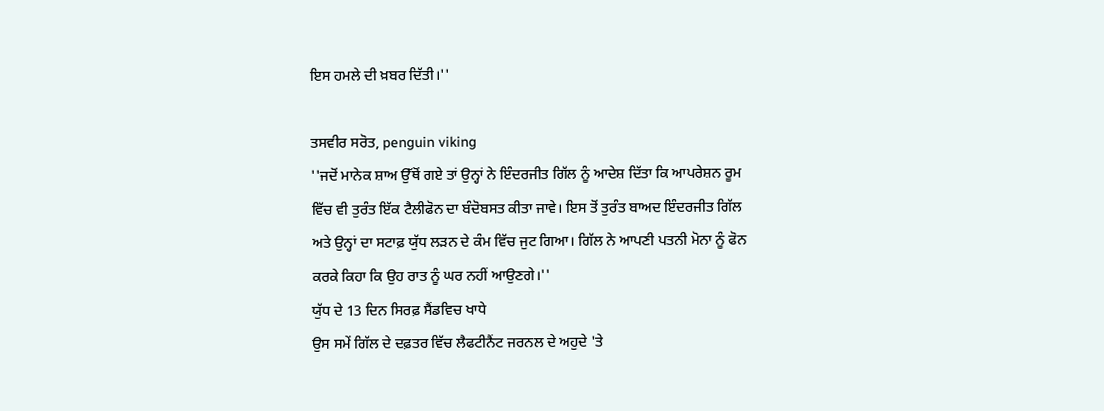ਇਸ ਹਮਲੇ ਦੀ ਖ਼ਬਰ ਦਿੱਤੀ।''

ਤਸਵੀਰ ਸਰੋਤ, penguin viking
''ਜਦੋਂ ਮਾਨੇਕ ਸ਼ਾਅ ਉੱਥੋਂ ਗਏ ਤਾਂ ਉਨ੍ਹਾਂ ਨੇ ਇੰਦਰਜੀਤ ਗਿੱਲ ਨੂੰ ਆਦੇਸ਼ ਦਿੱਤਾ ਕਿ ਆਪਰੇਸ਼ਨ ਰੂਮ ਵਿੱਚ ਵੀ ਤੁਰੰਤ ਇੱਕ ਟੈਲੀਫੋਨ ਦਾ ਬੰਦੋਬਸਤ ਕੀਤਾ ਜਾਵੇ। ਇਸ ਤੋਂ ਤੁਰੰਤ ਬਾਅਦ ਇੰਦਰਜੀਤ ਗਿੱਲ ਅਤੇ ਉਨ੍ਹਾਂ ਦਾ ਸਟਾਫ਼ ਯੁੱਧ ਲੜਨ ਦੇ ਕੰਮ ਵਿੱਚ ਜੁਟ ਗਿਆ। ਗਿੱਲ ਨੇ ਆਪਣੀ ਪਤਨੀ ਮੋਨਾ ਨੂੰ ਫੋਨ ਕਰਕੇ ਕਿਹਾ ਕਿ ਉਹ ਰਾਤ ਨੂੰ ਘਰ ਨਹੀਂ ਆਉਣਗੇ।''
ਯੁੱਧ ਦੇ 13 ਦਿਨ ਸਿਰਫ਼ ਸੈਂਡਵਿਚ ਖਾਧੇ
ਉਸ ਸਮੇਂ ਗਿੱਲ ਦੇ ਦਫ਼ਤਰ ਵਿੱਚ ਲੈਫਟੀਨੈਂਟ ਜਰਨਲ ਦੇ ਅਹੁਦੇ 'ਤੇ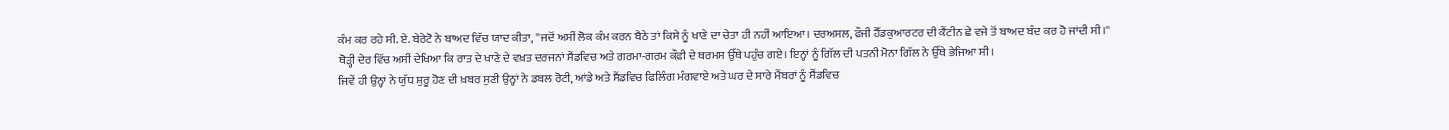ਕੰਮ ਕਰ ਰਹੇ ਸੀ. ਏ. ਬੇਰੇਟੋ ਨੇ ਬਾਅਦ ਵਿੱਚ ਯਾਦ ਕੀਤਾ, ''ਜਦੋਂ ਅਸੀਂ ਲੋਕ ਕੰਮ ਕਰਨ ਬੈਠੇ ਤਾਂ ਕਿਸੇ ਨੂੰ ਖਾਣੇ ਦਾ ਚੇਤਾ ਹੀ ਨਹੀਂ ਆਇਆ। ਦਰਅਸਲ, ਫੌਜੀ ਹੈੱਡਕੁਆਰਟਰ ਦੀ ਕੈਂਟੀਨ ਛੇ ਵਜੇ ਤੋਂ ਬਾਅਦ ਬੰਦ ਕਰ ਹੋ ਜਾਂਦੀ ਸੀ।''
ਥੋੜ੍ਹੀ ਦੇਰ ਵਿੱਚ ਅਸੀਂ ਦੇਖਿਆ ਕਿ ਰਾਤ ਦੇ ਖਾਣੇ ਦੇ ਵਖ਼ਤ ਦਰਜਨਾਂ ਸੈਂਡਵਿਚ ਅਤੇ ਗਰਮਾ-ਗਰਮ ਕੌਫ਼ੀ ਦੇ ਥਰਮਸ ਉੱਥੇ ਪਹੁੰਚ ਗਏ। ਇਨ੍ਹਾਂ ਨੂੰ ਗਿੱਲ ਦੀ ਪਤਨੀ ਮੋਨਾ ਗਿੱਲ ਨੇ ਉੱਥੇ ਭੇਜਿਆ ਸੀ।
ਜਿਵੇਂ ਹੀ ਉਨ੍ਹਾਂ ਨੇ ਯੁੱਧ ਸ਼ੁਰੂ ਹੋਣ ਦੀ ਖ਼ਬਰ ਸੁਣੀ ਉਨ੍ਹਾਂ ਨੇ ਡਬਲ ਰੋਟੀ, ਆਂਡੇ ਅਤੇ ਸੈਂਡਵਿਚ ਫਿਲਿੰਗ ਮੰਗਵਾਏ ਅਤੇ ਘਰ ਦੇ ਸਾਰੇ ਮੈਂਬਰਾਂ ਨੂੰ ਸੈਂਡਵਿਚ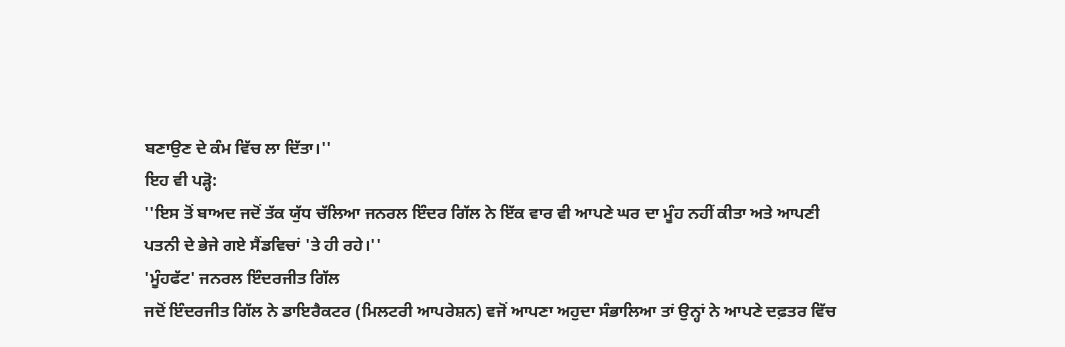ਬਣਾਉਣ ਦੇ ਕੰਮ ਵਿੱਚ ਲਾ ਦਿੱਤਾ।''
ਇਹ ਵੀ ਪੜ੍ਹੋ:
''ਇਸ ਤੋਂ ਬਾਅਦ ਜਦੋਂ ਤੱਕ ਯੁੱਧ ਚੱਲਿਆ ਜਨਰਲ ਇੰਦਰ ਗਿੱਲ ਨੇ ਇੱਕ ਵਾਰ ਵੀ ਆਪਣੇ ਘਰ ਦਾ ਮੂੰਹ ਨਹੀਂ ਕੀਤਾ ਅਤੇ ਆਪਣੀ ਪਤਨੀ ਦੇ ਭੇਜੇ ਗਏ ਸੈਂਡਵਿਚਾਂ 'ਤੇ ਹੀ ਰਹੇ।''
'ਮੂੰਹਫੱਟ' ਜਨਰਲ ਇੰਦਰਜੀਤ ਗਿੱਲ
ਜਦੋਂ ਇੰਦਰਜੀਤ ਗਿੱਲ ਨੇ ਡਾਇਰੈਕਟਰ (ਮਿਲਟਰੀ ਆਪਰੇਸ਼ਨ) ਵਜੋਂ ਆਪਣਾ ਅਹੁਦਾ ਸੰਭਾਲਿਆ ਤਾਂ ਉਨ੍ਹਾਂ ਨੇ ਆਪਣੇ ਦਫ਼ਤਰ ਵਿੱਚ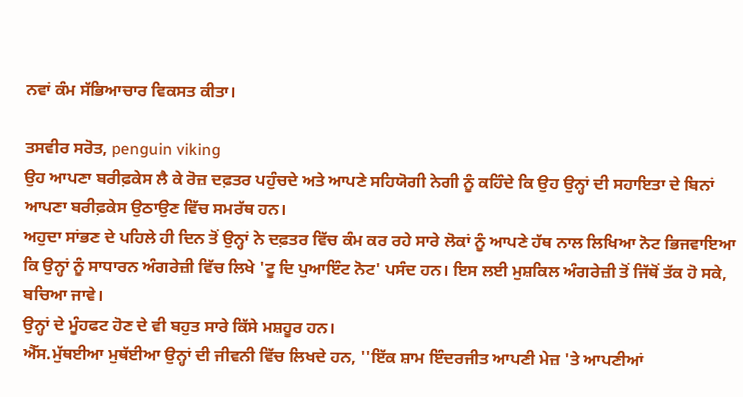ਨਵਾਂ ਕੰਮ ਸੱਭਿਆਚਾਰ ਵਿਕਸਤ ਕੀਤਾ।

ਤਸਵੀਰ ਸਰੋਤ, penguin viking
ਉਹ ਆਪਣਾ ਬਰੀਫ਼ਕੇਸ ਲੈ ਕੇ ਰੋਜ਼ ਦਫ਼ਤਰ ਪਹੁੰਚਦੇ ਅਤੇ ਆਪਣੇ ਸਹਿਯੋਗੀ ਨੇਗੀ ਨੂੰ ਕਹਿੰਦੇ ਕਿ ਉਹ ਉਨ੍ਹਾਂ ਦੀ ਸਹਾਇਤਾ ਦੇ ਬਿਨਾਂ ਆਪਣਾ ਬਰੀਫ਼ਕੇਸ ਉਠਾਉਣ ਵਿੱਚ ਸਮਰੱਥ ਹਨ।
ਅਹੁਦਾ ਸਾਂਭਣ ਦੇ ਪਹਿਲੇ ਹੀ ਦਿਨ ਤੋਂ ਉਨ੍ਹਾਂ ਨੇ ਦਫ਼ਤਰ ਵਿੱਚ ਕੰਮ ਕਰ ਰਹੇ ਸਾਰੇ ਲੋਕਾਂ ਨੂੰ ਆਪਣੇ ਹੱਥ ਨਾਲ ਲਿਖਿਆ ਨੋਟ ਭਿਜਵਾਇਆ ਕਿ ਉਨ੍ਹਾਂ ਨੂੰ ਸਾਧਾਰਨ ਅੰਗਰੇਜ਼ੀ ਵਿੱਚ ਲਿਖੇ 'ਟੂ ਦਿ ਪੁਆਇੰਟ ਨੋਟ' ਪਸੰਦ ਹਨ। ਇਸ ਲਈ ਮੁਸ਼ਕਿਲ ਅੰਗਰੇਜ਼ੀ ਤੋਂ ਜਿੱਥੋਂ ਤੱਕ ਹੋ ਸਕੇ, ਬਚਿਆ ਜਾਵੇ।
ਉਨ੍ਹਾਂ ਦੇ ਮੂੰਹਫਟ ਹੋਣ ਦੇ ਵੀ ਬਹੁਤ ਸਾਰੇ ਕਿੱਸੇ ਮਸ਼ਹੂਰ ਹਨ।
ਐੱਸ.ਮੁੱਥਈਆ ਮੁਥੱਈਆ ਉਨ੍ਹਾਂ ਦੀ ਜੀਵਨੀ ਵਿੱਚ ਲਿਖਦੇ ਹਨ, ''ਇੱਕ ਸ਼ਾਮ ਇੰਦਰਜੀਤ ਆਪਣੀ ਮੇਜ਼ 'ਤੇ ਆਪਣੀਆਂ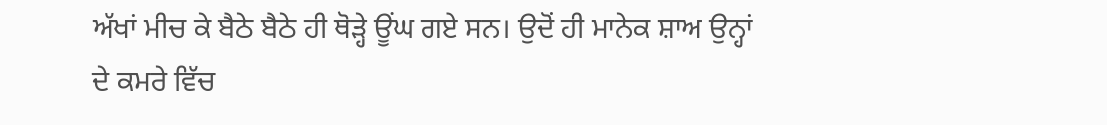ਅੱਖਾਂ ਮੀਚ ਕੇ ਬੈਠੇ ਬੈਠੇ ਹੀ ਥੋੜ੍ਹੇ ਊਂਘ ਗਏ ਸਨ। ਉਦੋਂ ਹੀ ਮਾਨੇਕ ਸ਼ਾਅ ਉਨ੍ਹਾਂ ਦੇ ਕਮਰੇ ਵਿੱਚ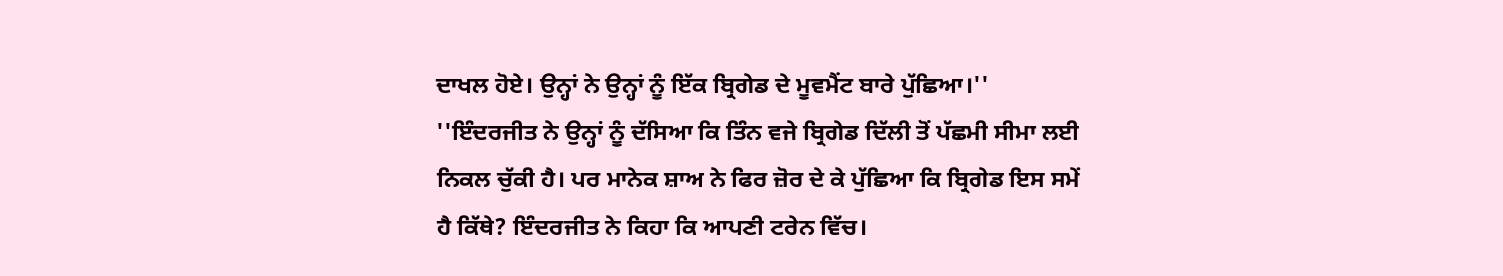ਦਾਖਲ ਹੋਏ। ਉਨ੍ਹਾਂ ਨੇ ਉਨ੍ਹਾਂ ਨੂੰ ਇੱਕ ਬ੍ਰਿਗੇਡ ਦੇ ਮੂਵਮੈਂਟ ਬਾਰੇ ਪੁੱਛਿਆ।''
''ਇੰਦਰਜੀਤ ਨੇ ਉਨ੍ਹਾਂ ਨੂੰ ਦੱਸਿਆ ਕਿ ਤਿੰਨ ਵਜੇ ਬ੍ਰਿਗੇਡ ਦਿੱਲੀ ਤੋਂ ਪੱਛਮੀ ਸੀਮਾ ਲਈ ਨਿਕਲ ਚੁੱਕੀ ਹੈ। ਪਰ ਮਾਨੇਕ ਸ਼ਾਅ ਨੇ ਫਿਰ ਜ਼ੋਰ ਦੇ ਕੇ ਪੁੱਛਿਆ ਕਿ ਬ੍ਰਿਗੇਡ ਇਸ ਸਮੇਂ ਹੈ ਕਿੱਥੇ? ਇੰਦਰਜੀਤ ਨੇ ਕਿਹਾ ਕਿ ਆਪਣੀ ਟਰੇਨ ਵਿੱਚ।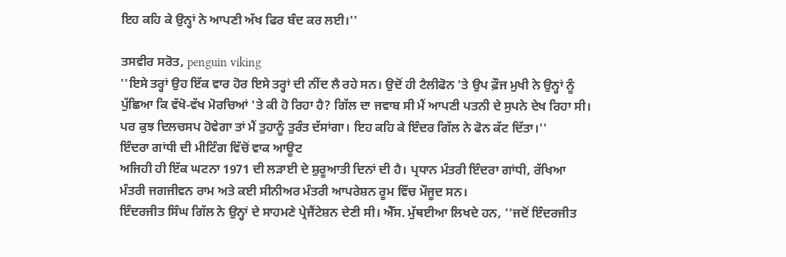ਇਹ ਕਹਿ ਕੇ ਉਨ੍ਹਾਂ ਨੇ ਆਪਣੀ ਅੱਖ ਫਿਰ ਬੰਦ ਕਰ ਲਈ।''

ਤਸਵੀਰ ਸਰੋਤ, penguin viking
''ਇਸੇ ਤਰ੍ਹਾਂ ਉਹ ਇੱਕ ਵਾਰ ਹੋਰ ਇਸੇ ਤਰ੍ਹਾਂ ਦੀ ਨੀਂਦ ਲੈ ਰਹੇ ਸਨ। ਉਦੋਂ ਹੀ ਟੈਲੀਫੋਨ 'ਤੇ ਉਪ ਫ਼ੌਜ ਮੁਖੀ ਨੇ ਉਨ੍ਹਾਂ ਨੂੰ ਪੁੱਛਿਆ ਕਿ ਵੱਖੋ-ਵੱਖ ਮੋਰਚਿਆਂ 'ਤੇ ਕੀ ਹੋ ਰਿਹਾ ਹੈ? ਗਿੱਲ ਦਾ ਜਵਾਬ ਸੀ ਮੈਂ ਆਪਣੀ ਪਤਨੀ ਦੇ ਸੁਪਨੇ ਦੇਖ ਰਿਹਾ ਸੀ। ਪਰ ਕੁਝ ਦਿਲਚਸਪ ਹੋਵੇਗਾ ਤਾਂ ਮੈਂ ਤੁਹਾਨੂੰ ਤੁਰੰਤ ਦੱਸਾਂਗਾ। ਇਹ ਕਹਿ ਕੇ ਇੰਦਰ ਗਿੱਲ ਨੇ ਫੋਨ ਕੱਟ ਦਿੱਤਾ।''
ਇੰਦਰਾ ਗਾਂਧੀ ਦੀ ਮੀਟਿੰਗ ਵਿੱਚੋਂ ਵਾਕ ਆਊਟ
ਅਜਿਹੀ ਹੀ ਇੱਕ ਘਟਨਾ 1971 ਦੀ ਲੜਾਈ ਦੇ ਸ਼ੁਰੂਆਤੀ ਦਿਨਾਂ ਦੀ ਹੈ। ਪ੍ਰਧਾਨ ਮੰਤਰੀ ਇੰਦਰਾ ਗਾਂਧੀ, ਰੱਖਿਆ ਮੰਤਰੀ ਜਗਜੀਵਨ ਰਾਮ ਅਤੇ ਕਈ ਸੀਨੀਅਰ ਮੰਤਰੀ ਆਪਰੇਸ਼ਨ ਰੂਮ ਵਿੱਚ ਮੌਜੂਦ ਸਨ।
ਇੰਦਰਜੀਤ ਸਿੰਘ ਗਿੱਲ ਨੇ ਉਨ੍ਹਾਂ ਦੇ ਸਾਹਮਣੇ ਪ੍ਰੇਜੈਂਟੇਸ਼ਨ ਦੇਣੀ ਸੀ। ਐੱਸ. ਮੁੱਥਈਆ ਲਿਖਦੇ ਹਨ, ''ਜਦੋਂ ਇੰਦਰਜੀਤ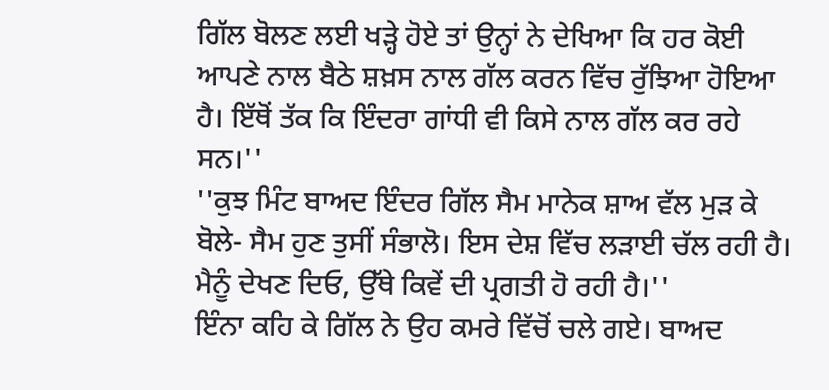ਗਿੱਲ ਬੋਲਣ ਲਈ ਖੜ੍ਹੇ ਹੋਏ ਤਾਂ ਉਨ੍ਹਾਂ ਨੇ ਦੇਖਿਆ ਕਿ ਹਰ ਕੋਈ ਆਪਣੇ ਨਾਲ ਬੈਠੇ ਸ਼ਖ਼ਸ ਨਾਲ ਗੱਲ ਕਰਨ ਵਿੱਚ ਰੁੱਝਿਆ ਹੋਇਆ ਹੈ। ਇੱਥੋਂ ਤੱਕ ਕਿ ਇੰਦਰਾ ਗਾਂਧੀ ਵੀ ਕਿਸੇ ਨਾਲ ਗੱਲ ਕਰ ਰਹੇ ਸਨ।''
''ਕੁਝ ਮਿੰਟ ਬਾਅਦ ਇੰਦਰ ਗਿੱਲ ਸੈਮ ਮਾਨੇਕ ਸ਼ਾਅ ਵੱਲ ਮੁੜ ਕੇ ਬੋਲੇ- ਸੈਮ ਹੁਣ ਤੁਸੀਂ ਸੰਭਾਲੋ। ਇਸ ਦੇਸ਼ ਵਿੱਚ ਲੜਾਈ ਚੱਲ ਰਹੀ ਹੈ। ਮੈਨੂੰ ਦੇਖਣ ਦਿਓ, ਉੱਥੇ ਕਿਵੇਂ ਦੀ ਪ੍ਰਗਤੀ ਹੋ ਰਹੀ ਹੈ।''
ਇੰਨਾ ਕਹਿ ਕੇ ਗਿੱਲ ਨੇ ਉਹ ਕਮਰੇ ਵਿੱਚੋਂ ਚਲੇ ਗਏ। ਬਾਅਦ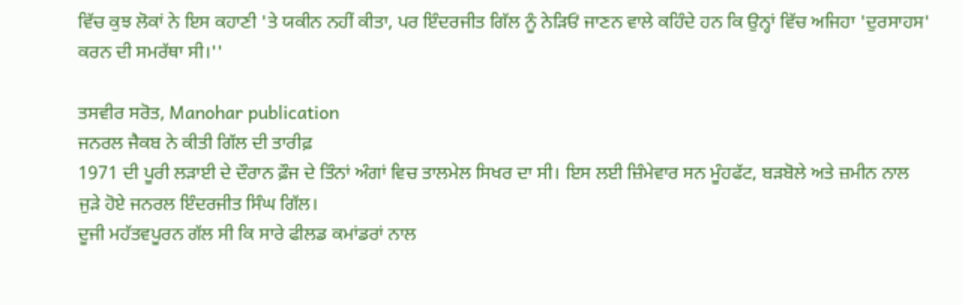ਵਿੱਚ ਕੁਝ ਲੋਕਾਂ ਨੇ ਇਸ ਕਹਾਣੀ 'ਤੇ ਯਕੀਨ ਨਹੀਂ ਕੀਤਾ, ਪਰ ਇੰਦਰਜੀਤ ਗਿੱਲ ਨੂੰ ਨੇੜਿਓਂ ਜਾਣਨ ਵਾਲੇ ਕਹਿੰਦੇ ਹਨ ਕਿ ਉਨ੍ਹਾਂ ਵਿੱਚ ਅਜਿਹਾ 'ਦੁਰਸਾਹਸ' ਕਰਨ ਦੀ ਸਮਰੱਥਾ ਸੀ।''

ਤਸਵੀਰ ਸਰੋਤ, Manohar publication
ਜਨਰਲ ਜੈਕਬ ਨੇ ਕੀਤੀ ਗਿੱਲ ਦੀ ਤਾਰੀਫ਼
1971 ਦੀ ਪੂਰੀ ਲੜਾਈ ਦੇ ਦੌਰਾਨ ਫ਼ੌਜ ਦੇ ਤਿੰਨਾਂ ਅੰਗਾਂ ਵਿਚ ਤਾਲਮੇਲ ਸਿਖਰ ਦਾ ਸੀ। ਇਸ ਲਈ ਜ਼ਿੰਮੇਵਾਰ ਸਨ ਮੂੰਹਫੱਟ, ਬੜਬੋਲੇ ਅਤੇ ਜ਼ਮੀਨ ਨਾਲ ਜੁੜੇ ਹੋਏ ਜਨਰਲ ਇੰਦਰਜੀਤ ਸਿੰਘ ਗਿੱਲ।
ਦੂਜੀ ਮਹੱਤਵਪੂਰਨ ਗੱਲ ਸੀ ਕਿ ਸਾਰੇ ਫੀਲਡ ਕਮਾਂਡਰਾਂ ਨਾਲ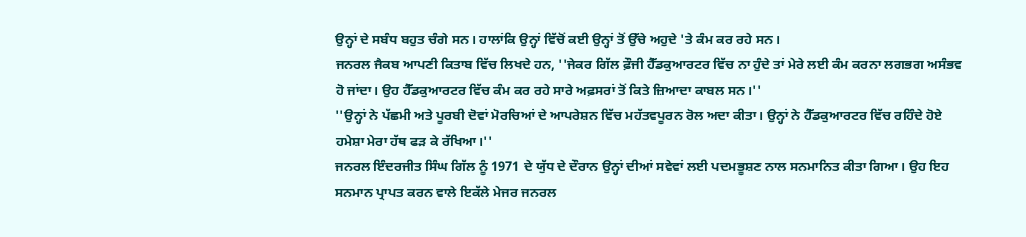ਉਨ੍ਹਾਂ ਦੇ ਸਬੰਧ ਬਹੁਤ ਚੰਗੇ ਸਨ। ਹਾਲਾਂਕਿ ਉਨ੍ਹਾਂ ਵਿੱਚੋਂ ਕਈ ਉਨ੍ਹਾਂ ਤੋਂ ਉੱਚੇ ਅਹੁਦੇ 'ਤੇ ਕੰਮ ਕਰ ਰਹੇ ਸਨ।
ਜਨਰਲ ਜੈਕਬ ਆਪਣੀ ਕਿਤਾਬ ਵਿੱਚ ਲਿਖਦੇ ਹਨ, ''ਜੇਕਰ ਗਿੱਲ ਫ਼ੌਜੀ ਹੈੱਡਕੁਆਰਟਰ ਵਿੱਚ ਨਾ ਹੁੰਦੇ ਤਾਂ ਮੇਰੇ ਲਈ ਕੰਮ ਕਰਨਾ ਲਗਭਗ ਅਸੰਭਵ ਹੋ ਜਾਂਦਾ। ਉਹ ਹੈੱਡਕੁਆਰਟਰ ਵਿੱਚ ਕੰਮ ਕਰ ਰਹੇ ਸਾਰੇ ਅਫ਼ਸਰਾਂ ਤੋਂ ਕਿਤੇ ਜ਼ਿਆਦਾ ਕਾਬਲ ਸਨ।''
''ਉਨ੍ਹਾਂ ਨੇ ਪੱਛਮੀ ਅਤੇ ਪੂਰਬੀ ਦੋਵਾਂ ਮੋਰਚਿਆਂ ਦੇ ਆਪਰੇਸ਼ਨ ਵਿੱਚ ਮਹੱਤਵਪੂਰਨ ਰੋਲ ਅਦਾ ਕੀਤਾ। ਉਨ੍ਹਾਂ ਨੇ ਹੈੱਡਕੁਆਰਟਰ ਵਿੱਚ ਰਹਿੰਦੇ ਹੋਏ ਹਮੇਸ਼ਾ ਮੇਰਾ ਹੱਥ ਫੜ ਕੇ ਰੱਖਿਆ।''
ਜਨਰਲ ਇੰਦਰਜੀਤ ਸਿੰਘ ਗਿੱਲ ਨੂੰ 1971 ਦੇ ਯੁੱਧ ਦੇ ਦੌਰਾਨ ਉਨ੍ਹਾਂ ਦੀਆਂ ਸਵੇਵਾਂ ਲਈ ਪਦਮਭੂਸ਼ਣ ਨਾਲ ਸਨਮਾਨਿਤ ਕੀਤਾ ਗਿਆ। ਉਹ ਇਹ ਸਨਮਾਨ ਪ੍ਰਾਪਤ ਕਰਨ ਵਾਲੇ ਇਕੱਲੇ ਮੇਜਰ ਜਨਰਲ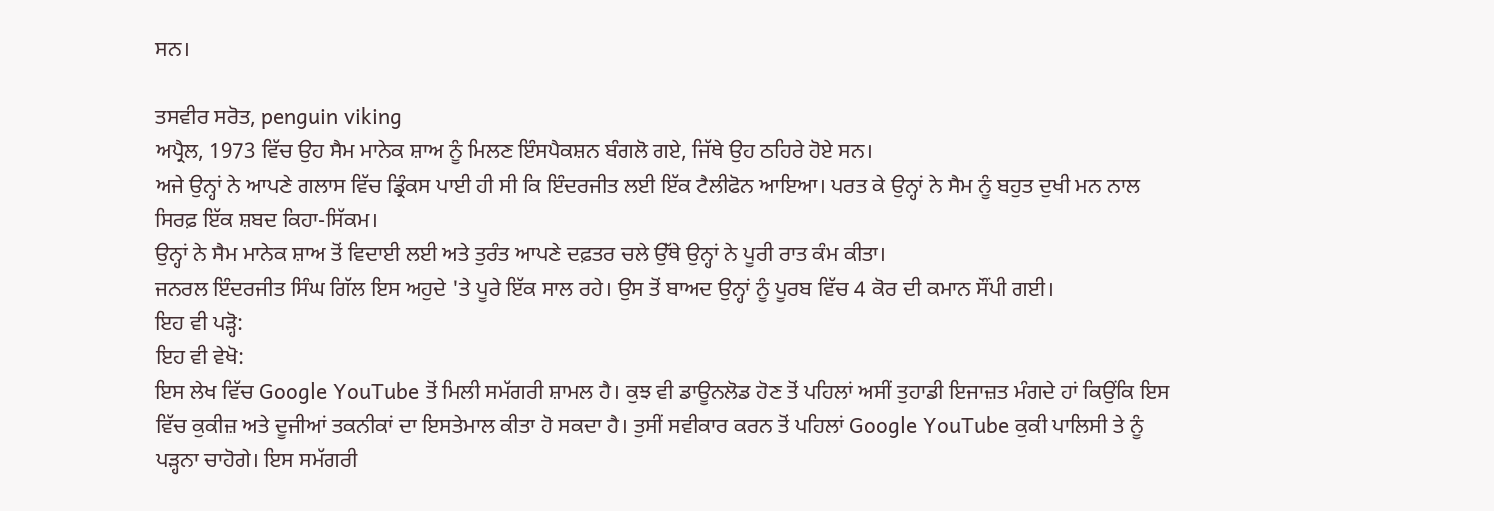ਸਨ।

ਤਸਵੀਰ ਸਰੋਤ, penguin viking
ਅਪ੍ਰੈਲ, 1973 ਵਿੱਚ ਉਹ ਸੈਮ ਮਾਨੇਕ ਸ਼ਾਅ ਨੂੰ ਮਿਲਣ ਇੰਸਪੈਕਸ਼ਨ ਬੰਗਲੋ ਗਏ, ਜਿੱਥੇ ਉਹ ਠਹਿਰੇ ਹੋਏ ਸਨ।
ਅਜੇ ਉਨ੍ਹਾਂ ਨੇ ਆਪਣੇ ਗਲਾਸ ਵਿੱਚ ਡ੍ਰਿੰਕਸ ਪਾਈ ਹੀ ਸੀ ਕਿ ਇੰਦਰਜੀਤ ਲਈ ਇੱਕ ਟੈਲੀਫੋਨ ਆਇਆ। ਪਰਤ ਕੇ ਉਨ੍ਹਾਂ ਨੇ ਸੈਮ ਨੂੰ ਬਹੁਤ ਦੁਖੀ ਮਨ ਨਾਲ ਸਿਰਫ਼ ਇੱਕ ਸ਼ਬਦ ਕਿਹਾ-ਸਿੱਕਮ।
ਉਨ੍ਹਾਂ ਨੇ ਸੈਮ ਮਾਨੇਕ ਸ਼ਾਅ ਤੋਂ ਵਿਦਾਈ ਲਈ ਅਤੇ ਤੁਰੰਤ ਆਪਣੇ ਦਫ਼ਤਰ ਚਲੇ ਉੱਥੇ ਉਨ੍ਹਾਂ ਨੇ ਪੂਰੀ ਰਾਤ ਕੰਮ ਕੀਤਾ।
ਜਨਰਲ ਇੰਦਰਜੀਤ ਸਿੰਘ ਗਿੱਲ ਇਸ ਅਹੁਦੇ 'ਤੇ ਪੂਰੇ ਇੱਕ ਸਾਲ ਰਹੇ। ਉਸ ਤੋਂ ਬਾਅਦ ਉਨ੍ਹਾਂ ਨੂੰ ਪੂਰਬ ਵਿੱਚ 4 ਕੋਰ ਦੀ ਕਮਾਨ ਸੌਂਪੀ ਗਈ।
ਇਹ ਵੀ ਪੜ੍ਹੋ:
ਇਹ ਵੀ ਵੇਖੋ:
ਇਸ ਲੇਖ ਵਿੱਚ Google YouTube ਤੋਂ ਮਿਲੀ ਸਮੱਗਰੀ ਸ਼ਾਮਲ ਹੈ। ਕੁਝ ਵੀ ਡਾਊਨਲੋਡ ਹੋਣ ਤੋਂ ਪਹਿਲਾਂ ਅਸੀਂ ਤੁਹਾਡੀ ਇਜਾਜ਼ਤ ਮੰਗਦੇ ਹਾਂ ਕਿਉਂਕਿ ਇਸ ਵਿੱਚ ਕੁਕੀਜ਼ ਅਤੇ ਦੂਜੀਆਂ ਤਕਨੀਕਾਂ ਦਾ ਇਸਤੇਮਾਲ ਕੀਤਾ ਹੋ ਸਕਦਾ ਹੈ। ਤੁਸੀਂ ਸਵੀਕਾਰ ਕਰਨ ਤੋਂ ਪਹਿਲਾਂ Google YouTube ਕੁਕੀ ਪਾਲਿਸੀ ਤੇ ਨੂੰ ਪੜ੍ਹਨਾ ਚਾਹੋਗੇ। ਇਸ ਸਮੱਗਰੀ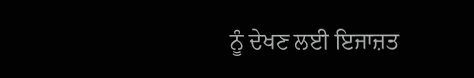ਨੂੰ ਦੇਖਣ ਲਈ ਇਜਾਜ਼ਤ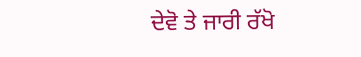ਦੇਵੋ ਤੇ ਜਾਰੀ ਰੱਖੋ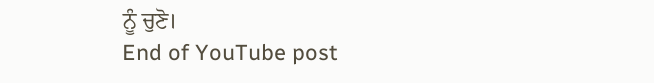ਨੂੰ ਚੁਣੋ।
End of YouTube post